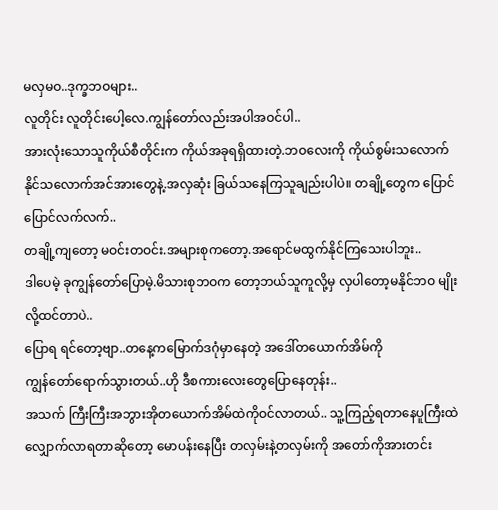မလှမဝ..ဒုက္ခဘဝများ..
လူတိုင်း လူတိုင်းပေါ့လေ.ကျွန်တော်လည်းအပါအဝင်ပါ..
အားလုံးသောသူကိုယ်စီတိုင်းက ကိုယ်အခုရရှိထားတဲ့.ဘဝလေးကို ကိုယ်စွမ်းသလောက်
နိုင်သလောက်အင်အားတွေနဲ့.အလှဆုံး ခြယ်သနေကြသူချည်းပါပဲ။ တချို့တွေက ပြောင်ပြောင်လက်လက်..
တချို့ကျတော့ မဝင်းတဝင်း.အများစုကတော့.အရောင်မထွက်နိုင်ကြသေးပါဘူး..
ဒါပေမဲ့ ခုကျွန်တော်ပြောမဲ့.မိသားစုဘဝက တော့ဘယ်သူကူလို့မှ လှပါတော့မနိုင်ဘဝ မျိုးလို့ထင်တာပဲ..
ပြောရ ရင်တော့ဗျာ..တနေ့ကမြောက်ဒဂုံမှာနေတဲ့ အဒေါ်တယောက်အိမ်ကို
ကျွန်တော်ရောက်သွားတယ်..ဟို ဒီစကားလေးတွေပြောနေတုန်း..
အသက် ကြီးကြီးအဘွားအိုတယောက်အိမ်ထဲကိုဝင်လာတယ်.. သူ့ကြည့်ရတာနေပူကြီးထဲ
လျှောက်လာရတာဆိုတော့ မောပန်းနေပြီး တလှမ်းနဲ့တလှမ်းကို အတော်ကိုအားတင်း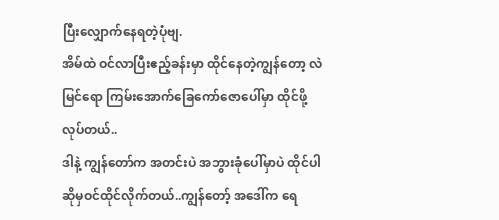ပြီးလျှောက်နေရတဲ့ပုံဗျ.
အိမ်ထဲ ဝင်လာပြီးဧည့်ခန်းမှာ ထိုင်နေတဲ့ကျွန်တော့ လဲ မြင်ရော ကြမ်းအောက်ခြေကော်ဇောပေါ်မှာ ထိုင်ဖို့လုပ်တယ်..
ဒါနဲ့ ကျွန်တော်က အတင်းပဲ အဘွားခုံပေါ်မှာပဲ ထိုင်ပါ ဆိုမှဝင်ထိုင်လိုက်တယ်..ကျွန်တော့် အဒေါ်က ရေ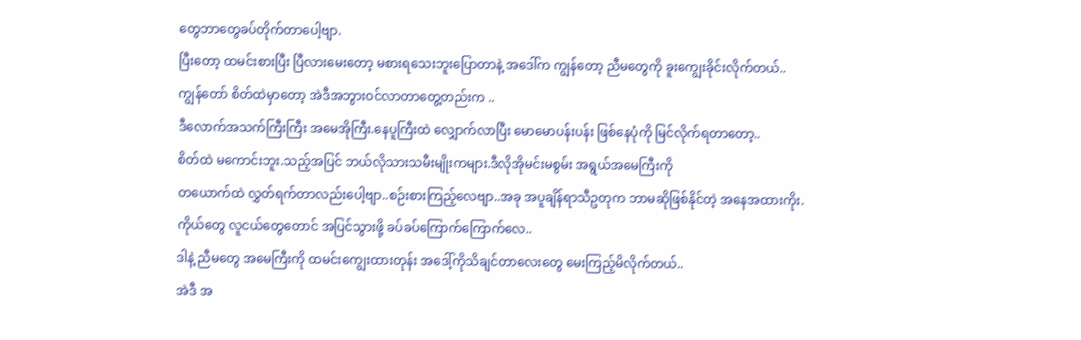တွေဘာတွေခပ်တိုက်တာပေါ့ဗျာ.
ပြီးတော့ ထမင်းစားပြီး ပြီလားမေးတော့ မစားရသေးဘူးပြောတာနဲ့ အဒေါ်က ကျွန်တော့ ညီမတွေကို ခူးကျွေးခိုင်းလိုက်တယ်..
ကျွန်တော် စိတ်ထဲမှာတော့ အဲဒီအဘွားဝင်လာတာတွေ့တည်းက ..
ဒီလောက်အသက်ကြီးကြီး အမေအိုကြီး.နေပူကြီးထဲ လျှောက်လာပြီး မောမောပန်းပန်း ဖြစ်နေပုံကို မြင်လိုက်ရတာတော့..
စိတ်ထဲ မကောင်းဘူး.သည့်အပြင် ဘယ်လိုသားသမီးမျိုးကများ.ဒီလိုအိုမင်းမစွမ်း အရွယ်အမေကြီးကို
တယောက်ထဲ လွှတ်ရက်တာလည်းပေါ့ဗျာ..စဉ်းစားကြည့်လေဗျာ..အခု အပူချိန်ရာသီဥတုက ဘာမဆိုဖြစ်နိုင်တဲ့ အနေအထားကိုး.
ကိုယ်တွေ လူငယ်တွေတောင် အပြင်သွားဖို့ ခပ်ခပ်ကြောက်ကြောက်လေ..
ဒါနဲ့ ညီမတွေ အမေကြီးကို ထမင်းကျွေးထားတုန်း အဒေါ့်ကိုသိချင်တာလေးတွေ မေးကြည့်မိလိုက်တယ်..
အဲဒီ အ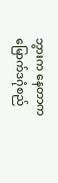ဘွားက နေတာက မြောက်ဒဂုံစည်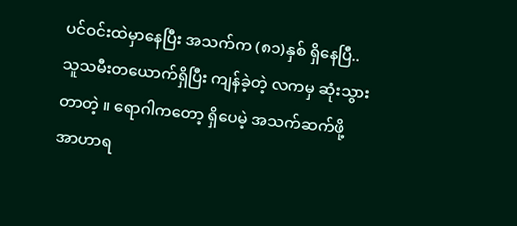ပင်ဝင်းထဲမှာနေပြီး အသက်က (၈၁)နှစ် ရှိနေပြီ..
သူသမီးတယောက်ရှိပြီး ကျန်ခဲ့တဲ့ လကမှ ဆုံးသွားတာတဲ့ ။ ရောဂါကတော့ ရှိပေမဲ့ အသက်ဆက်ဖို့ အာဟာရ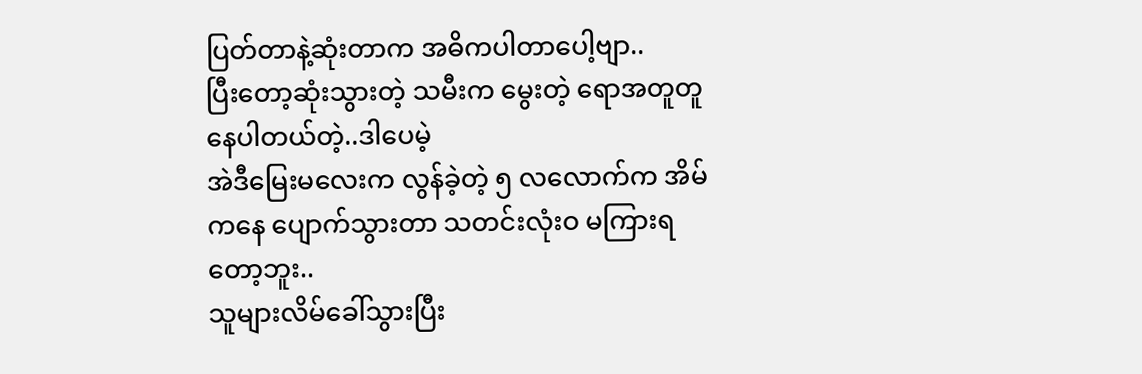ပြတ်တာနဲ့ဆုံးတာက အဓိကပါတာပေါ့ဗျာ..
ပြီးတော့ဆုံးသွားတဲ့ သမီးက မွေးတဲ့ ရောအတူတူနေပါတယ်တဲ့..ဒါပေမဲ့
အဲဒီမြေးမလေးက လွန်ခဲ့တဲ့ ၅ လလောက်က အိမ်ကနေ ပျောက်သွားတာ သတင်းလုံးဝ မကြားရတော့ဘူး..
သူများလိမ်ခေါ်သွားပြီး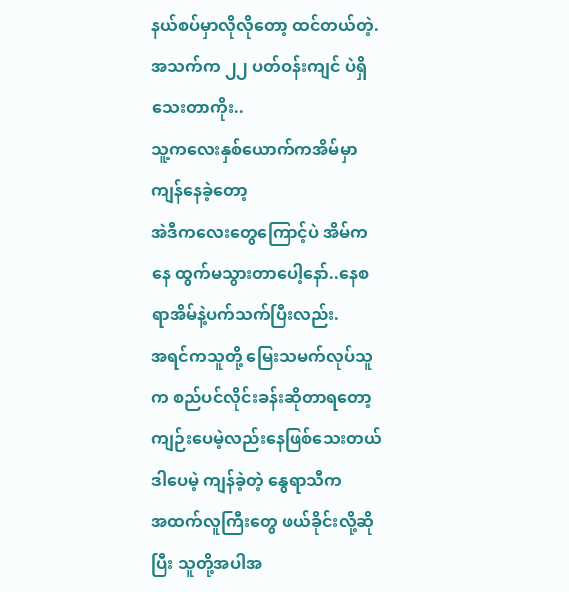နယ်စပ်မှာလိုလိုတော့ ထင်တယ်တဲ့.အသက်က ၂၂ ပတ်ဝန်းကျင် ပဲရှိသေးတာကိုး..
သူ့ကလေးနှစ်ယောက်ကအိမ်မှာ ကျန်နေခဲ့တော့
အဲဒီကလေးတွေကြောင့်ပဲ အိမ်ကနေ ထွက်မသွားတာပေါ့နော်..နေစရာအိမ်နဲ့ပက်သက်ပြီးလည်း.
အရင်ကသူတို့ မြေးသမက်လုပ်သူက စည်ပင်လိုင်းခန်းဆိုတာရတော့ ကျဉ်းပေမဲ့လည်းနေဖြစ်သေးတယ် ဒါပေမဲ့ ကျန်ခဲ့တဲ့ နွေရာသီက
အထက်လူကြီးတွေ ဖယ်ခိုင်းလို့ဆိုပြီး သူတို့အပါအ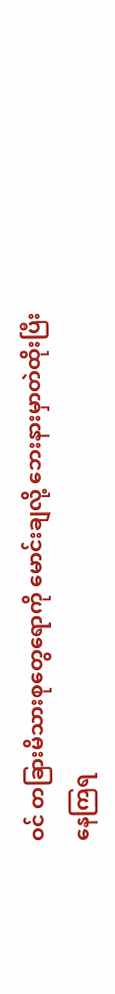ဝင် တခြားမိသားစုတွေရောကို မောင်းချလို့ ဘေးနားမှာတဲထိုးပြီးနေကြရ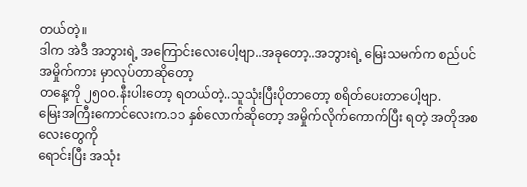တယ်တဲ့။
ဒါက အဲဒီ အဘွားရဲ့ အကြောင်းလေးပေါ့ဗျာ..အခုတော့..အဘွားရဲ့ မြေးသမက်က စည်ပင် အမှိုက်ကား မှာလုပ်တာဆိုတော့
တနေ့ကို ၂၅၀၀.နီးပါးတော့ ရတယ်တဲ့..သူသုံးပြီးပိုတာတော့ စရိတ်ပေးတာပေါ့ဗျာ.
မြေးအကြီးကောင်လေးက.၁၁ နှစ်လောက်ဆိုတော့ အမှိုက်လိုက်ကောက်ပြီး ရတဲ့ အတိုအစလေးတွေကို
ရောင်းပြီး အသုံး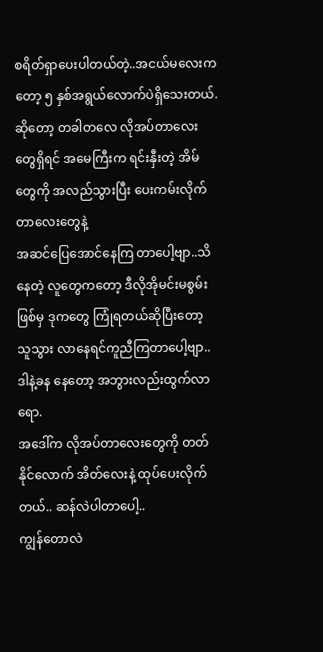စရိတ်ရှာပေးပါတယ်တဲ့..အငယ်မလေးကတော့ ၅ နှစ်အရွယ်လောက်ပဲရှိသေးတယ်.
ဆိုတော့ တခါတလေ လိုအပ်တာလေးတွေရှိရင် အမေကြီးက ရင်းနှီးတဲ့ အိမ်တွေကို အလည်သွားပြီး ပေးကမ်းလိုက်တာလေးတွေနဲ့
အဆင်ပြေအောင်နေကြ တာပေါ့ဗျာ..သိနေတဲ့ လူတွေကတော့ ဒီလိုအိုမင်းမစွမ်းဖြစ်မှ ဒုကတွေ ကြုံရတယ်ဆိုပြီးတော့
သူသွား လာနေရင်ကူညီကြတာပေါ့ဗျာ..ဒါနဲ့ခန နေတော့ အဘွားလည်းထွက်လာရော.
အဒေါ်က လိုအပ်တာလေးတွေကို တတ်နိုင်လောက် အိတ်လေးနဲ့ ထုပ်ပေးလိုက်တယ်.. ဆန်လဲပါတာပေါ့..
ကျွန်တောလဲ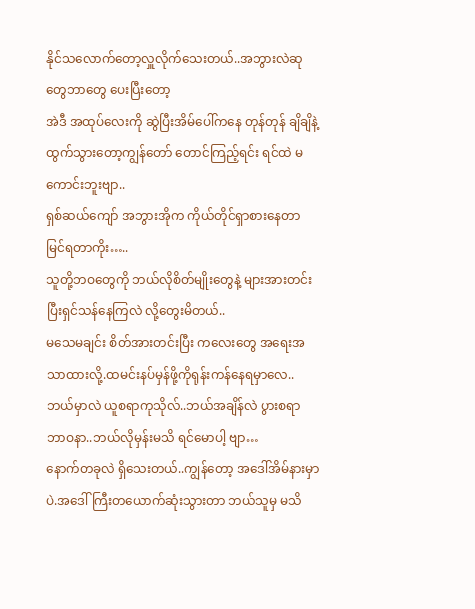နိုင်သလောက်တော့လှူလိုက်သေးတယ်..အဘွားလဲဆုတွေဘာတွေ ပေးပြီးတော့
အဲဒီ အထုပ်လေးကို ဆွဲပြီးအိမ်ပေါ်ကနေ တုန်တုန် ချိချိနဲ့ ထွက်သွားတော့ကျွန်တော် တောင်ကြည့်ရင်း ရင်ထဲ မကောင်းဘူးဗျာ..
ရှစ်ဆယ်ကျော် အဘွားအိုက ကိုယ်တိုင်ရှာစားနေတာ မြင်ရတာကိုး…..
သူတို့ဘဝတွေကို ဘယ်လိုစိတ်မျိုးတွေနဲ့ များအားတင်းပြီးရှင်သန်နေကြလဲ လို့တွေးမိတယ်..
မသေမချင်း စိတ်အားတင်းပြီး ကလေးတွေ အရေးအသာထားလို့.ထမင်းနပ်မှန်ဖို့ကိုရုန်းကန်နေရမှာလေ..
ဘယ်မှာလဲ ယူစရာကုသိုလ်..ဘယ်အချိန်လဲ ပွားစရာ ဘာဝနာ..ဘယ်လိုမှန်းမသိ ရင်မောပါ့ ဗျာ…
နောက်တခုလဲ ရှိသေးတယ်..ကျွန်တော့ အဒေါ်အိမ်နားမှာပဲ.အဒေါ်ကြီးတယောက်ဆုံးသွားတာ ဘယ်သူမှ မသိ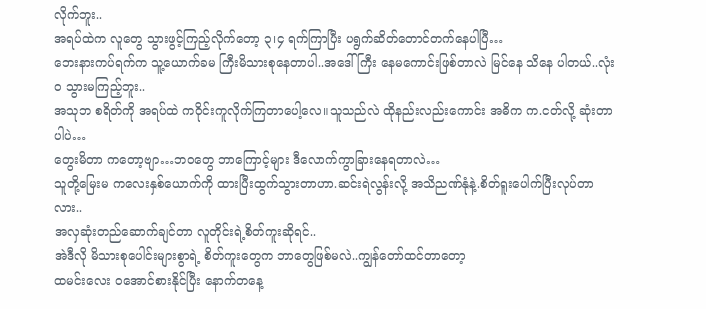လိုက်ဘူး..
အရပ်ထဲက လူတွေ သွားဖွင့်ကြည့်လိုက်တော့ ၃၊၄ ရက်ကြာပြီး ပရွက်ဆိတ်တောင်တက်နေပါပြီ…
ဘေးနားကပ်ရက်က သူ့ယောက်ခမ ကြီးမိသားစုနေတာပါ..အဒေါ်ကြီး နေမကောင်းဖြစ်တာလဲ မြင်နေ သိနေ ပါတယ်..လုံးဝ သွားမကြည့်ဘူး..
အသုဘ စရိတ်ကို အရပ်ထဲ ကဝိုင်းကူလိုက်ကြတာပေါ့လေ။သူသည်လဲ ထိုနည်းလည်းကောင်း အဓိက က.ငတ်လို့ ဆုံးတာပါပဲ…
တွေးမိတာ ကတော့ဗျာ…ဘဝတွေ ဘာကြောင့်များ ဒီလောက်ကွာခြားနေရတာလဲ…
သူတို့မြေးမ ကလေးနှစ်ယောက်ကို ထားပြီးထွက်သွားတာဟာ.ဆင်းရဲလွန်းလို့ အသိညဏ်နုံနဲ့.စိတ်ရူးပေါက်ပြီးလုပ်တာလား..
အလှဆုံးတည်ဆောက်ချင်တာ လူတိုင်းရဲ့စိတ်ကူးဆိုရင်..
အဲဒီလို မိသားစုပေါင်းများစွာရဲ့ စိတ်ကူးတွေက ဘာတွေဖြစ်မလဲ..ကျွန်တော်ထင်တာတော့
ထမင်းလေး ဝအောင်စားနိုင်ပြီး နောက်တနေ့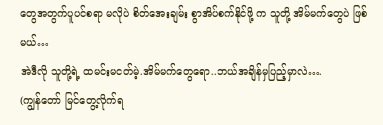တွေအတွက်ပူပင်စရာ မလိုပဲ စိတ်အေးချမ်း စွာအိပ်စက်နိုင်ဖို့ က သူတို့ အိမ်မက်တွေပဲ ဖြစ်မယ်…
အဲဒီလို သူတို့ရဲ့ ထမင်းမငတ်မဲ့.အိမ်မက်တွေရော..ဘယ်အချိန်မှပြည့်မှာလဲ….
(ကျွန်တော် မြင်တွေ့လိုက်ရ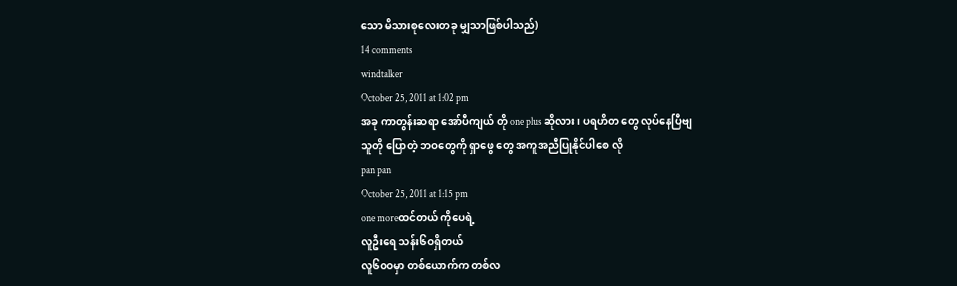သော မိသားစုလေးတခု မျှသာဖြစ်ပါသည်)
14 comments
windtalker
October 25, 2011 at 1:02 pm
အခု ကာတွန်းဆရာ အော်ပီကျယ် တို one plus ဆိုလား ၊ ပရဟိတ တွေ လုပ်နေပြီဗျ
သူတို ပြောတဲ့ ဘဝတွေကို ရှာဖွေ တွေ အကူအညီပြုနိုင်ပါစေ လို
pan pan
October 25, 2011 at 1:15 pm
one moreထင်တယ် ကိုပေရဲ့
လူဦးရေ သန်း၆ဝရှိတယ်
လူ၆၀ဝမှာ တစ်ယောက်က တစ်လ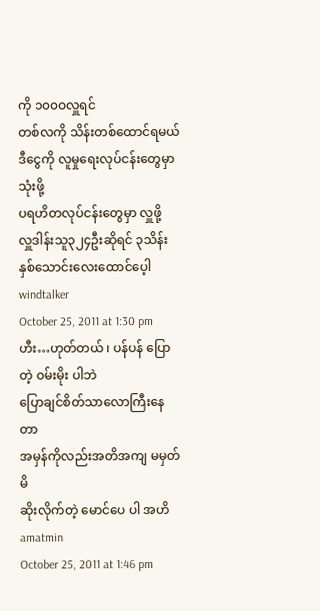ကို ၁၀၀ဝလှူရင်
တစ်လကို သိန်းတစ်ထောင်ရမယ်
ဒီငွေကို လူမှုရေးလုပ်ငန်းတွေမှာ သုံးဖို့
ပရဟိတလုပ်ငန်းတွေမှာ လှူဖို့
လှူဒါန်းသူ၃၂၄ဦးဆိုရင် ၃သိန်းနှစ်သောင်းလေးထောင်ပေ့ါ
windtalker
October 25, 2011 at 1:30 pm
ဟီး…ဟုတ်တယ် ၊ ပန်ပန် ပြောတဲ့ ဝမ်းမိုး ပါဘဲ
ပြောချင်စိတ်သာလောကြီးနေတာ
အမှန်ကိုလည်းအတိအကျ မမှတ်မိ
ဆိုးလိုက်တဲ့ မောင်ပေ ပါ အဟိ
amatmin
October 25, 2011 at 1:46 pm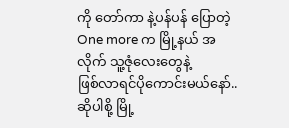ကို တော်ကာ နဲ့ပန်ပန် ပြောတဲ့ One more က မြို့နယ် အလိုက် သူ့ဇုံလေးတွေနဲ့
ဖြစ်လာရင်ပိုကောင်းမယ်နော်..ဆိုပါစို့ မြို့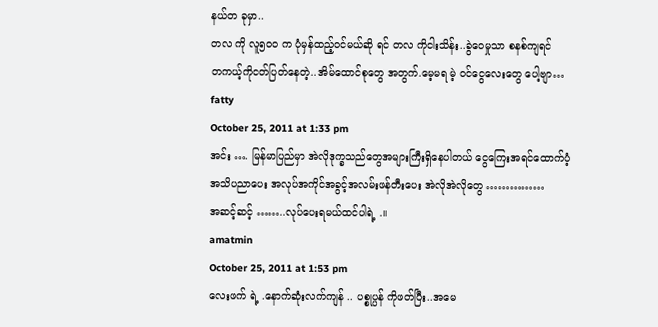နယ်တ ခုမှာ..
တလ ကို လူ၅၀ဝ က ပုံမှန်ထည့်ဝင်မယ်ဆို ရင် တလ ကိုငါးသိန်း..ခွဲဝေမှုသာ စနစ်ကျရင်
တကယ့်ကိုငတ်ပြတ်နေတဲ့..အိမ်ထောင်စုတွေ အတွက်.မေ့မရ မဲ့ ဝင်ငွေလေးတွေ ပေါ့ဗျာ…
fatty
October 25, 2011 at 1:33 pm
အင်း …. မြန်မာပြည်မှာ အဲလိုဒုက္ခသည်တွေအများကြီးရှိနေပါတယ် ငွေကြေးအရင်ထောက်ပံ့
အသိပညာပေး အလုပ်အကိုင်အခွင့်အလမ်းဖန်တီးပေး အဲလိုအဲလိုတွေ ……………
အဆင့်ဆင့် ……..လုပ်ပေးရမယ်ထင်ပါရဲ့ .။
amatmin
October 25, 2011 at 1:53 pm
လေးဖက် ရဲ့ .နောက်ဆုံးလက်ကျန် .. ပစ္စုပ္ပန် ကိုဖတ်ပြီး..အမေ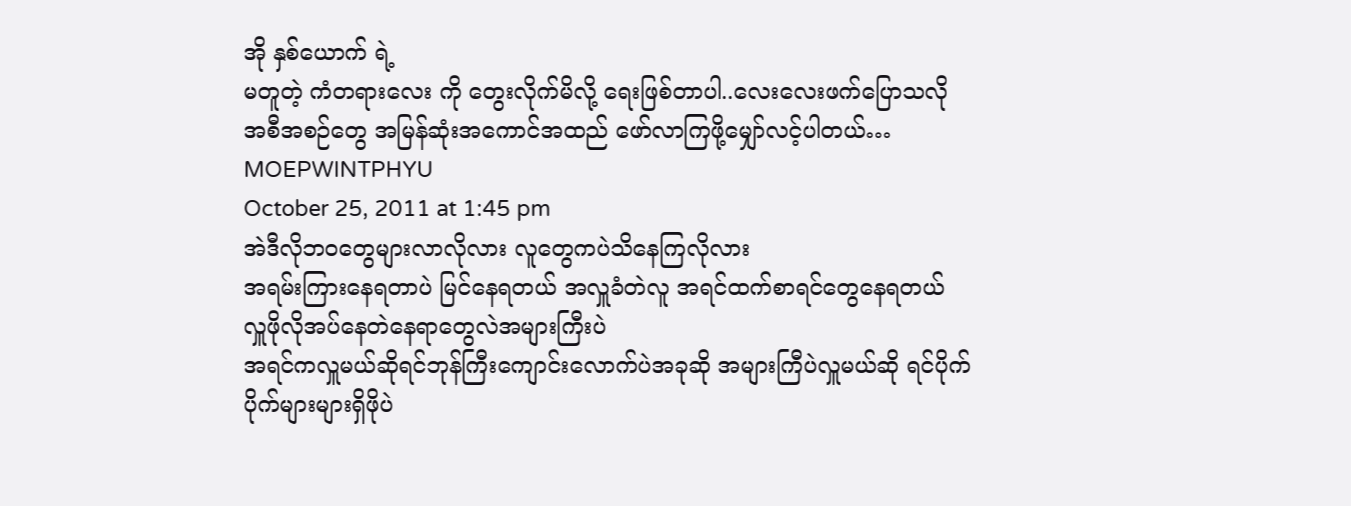အို နှစ်ယောက် ရဲ့
မတူတဲ့ ကံတရားလေး ကို တွေးလိုက်မိလို့ ရေးဖြစ်တာပါ..လေးလေးဖက်ပြောသလို
အစီအစဉ်တွေ အမြန်ဆုံးအကောင်အထည် ဖော်လာကြဖို့မျှော်လင့်ပါတယ်…
MOEPWINTPHYU
October 25, 2011 at 1:45 pm
အဲဒီလိုဘဝတွေများလာလိုလား လူတွေကပဲသိနေကြလိုလား
အရမ်းကြားနေရတာပဲ မြင်နေရတယ် အလှူခံတဲလူ အရင်ထက်စာရင်တွေနေရတယ် လှူဖိုလိုအပ်နေတဲနေရာတွေလဲအများကြီးပဲ
အရင်ကလှူမယ်ဆိုရင်ဘုန်ကြီးကျောင်းလောက်ပဲအခုဆို အများကြီပဲလှူမယ်ဆို ရင်ပိုက်ပိုက်များများရှိဖိုပဲ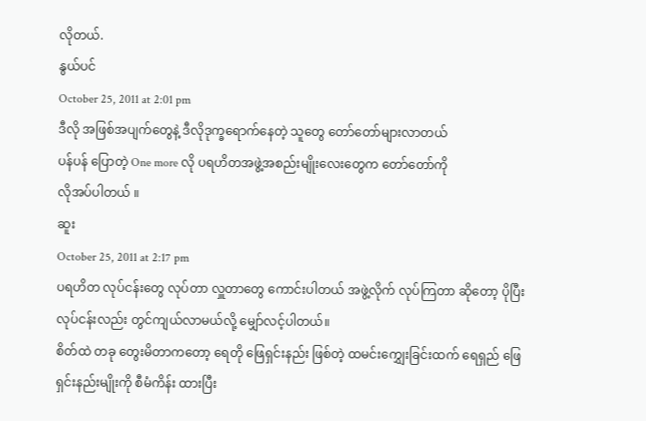လိုတယ်.
နွယ်ပင်
October 25, 2011 at 2:01 pm
ဒီလို အဖြစ်အပျက်တွေနဲ့ ဒီလိုဒုက္ခရောက်နေတဲ့ သူတွေ တော်တော်များလာတယ်
ပန်ပန် ပြောတဲ့ One more လို ပရဟိတအဖွဲ့အစည်းမျိုးလေးတွေက တော်တော်ကို
လိုအပ်ပါတယ် ။
ဆူး
October 25, 2011 at 2:17 pm
ပရဟိတ လုပ်ငန်းတွေ လုပ်တာ လှူတာတွေ ကောင်းပါတယ် အဖွဲ့လိုက် လုပ်ကြတာ ဆိုတော့ ပိုပြီး လုပ်ငန်းလည်း တွင်ကျယ်လာမယ်လို့ မျှော်လင့်ပါတယ်။
စိတ်ထဲ တခု တွေးမိတာကတော့ ရေတို ဖြေရှင်းနည်း ဖြစ်တဲ့ ထမင်းကျွှေးခြင်းထက် ရေရှည် ဖြေရှင်းနည်းမျိုးကို စီမံကိန်း ထားပြီး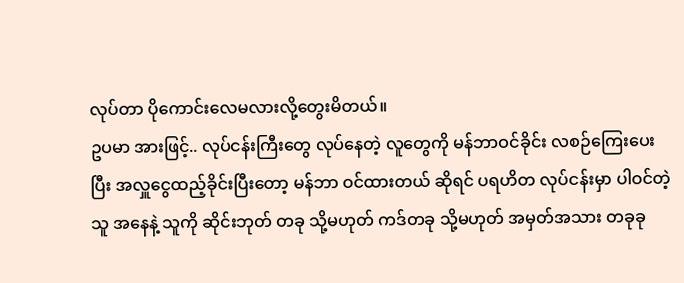လုပ်တာ ပိုကောင်းလေမလားလို့တွေးမိတယ်။
ဥပမာ အားဖြင့်.. လုပ်ငန်းကြီးတွေ လုပ်နေတဲ့ လူတွေကို မန်ဘာဝင်ခိုင်း လစဉ်ကြေးပေးပြီး အလှူငွေထည့်ခိုင်းပြီးတော့ မန်ဘာ ဝင်ထားတယ် ဆိုရင် ပရဟိတ လုပ်ငန်းမှာ ပါဝင်တဲ့ သူ အနေနဲ့ သူကို ဆိုင်းဘုတ် တခု သို့မဟုတ် ကဒ်တခု သို့မဟုတ် အမှတ်အသား တခုခု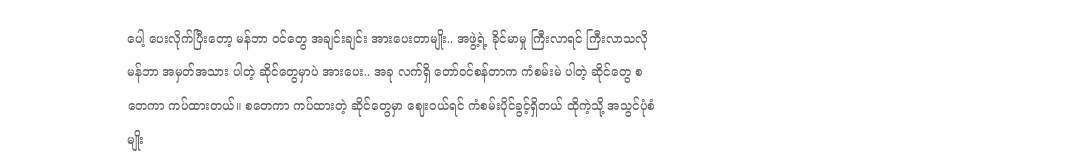ပေါ့ ပေးလိုက်ပြီးတော့ မန်ဘာ ဝင်တွေ အချင်းချင်း အားပေးတာမျိုး.. အဖွဲ့ရဲ့ ခိုင်မာမှု ကြီးလာရင် ကြီးလာသလို မန်ဘာ အမှတ်အသား ပါတဲ့ ဆိုင်တွေမှာပဲ အားပေး.. အခု လက်ရှိ တော်ဝင်စန်တာက ကံစမ်းမဲ ပါတဲ့ ဆိုင်တွေ စတေကာ ကပ်ထားတယ်။ စတေကာ ကပ်ထားတဲ့ ဆိုင်တွေမှာ ဈေးဝယ်ရင် ကံစမ်းပိုင်ခွင့်ရှိတယ် ထိုကဲ့သို့ အသွင်ပုံစံမျိုး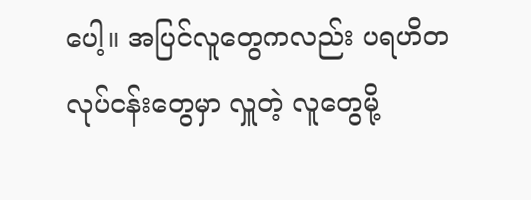ပေါ့။ အပြင်လူတွေကလည်း ပရဟိတ လုပ်ငန်းတွေမှာ လှူတဲ့ လူတွေမို့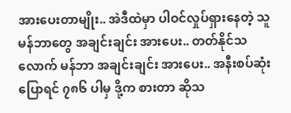အားပေးတာမျိုး.. အဲဒီထဲမှာ ပါဝင်လှုပ်ရှားနေတဲ့ သူ မန်ဘာတွေ အချင်းချင်း အားပေး.. တတ်နိုင်သလောက် မန်ဘာ အချင်းချင်း အားပေး.. အနီးစပ်ဆုံး ပြောရင် ၇၈၆ ပါမှ ဒို့က စားတာ ဆိုသ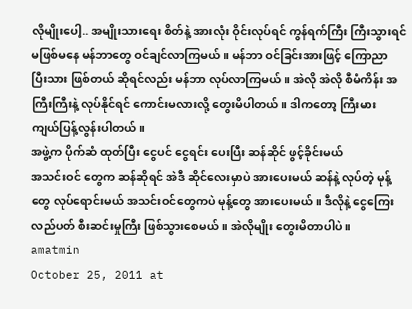လိုမျိုးပေါ့.. အမျိုးသားရေး စိတ်နဲ့ အားလုံး ဝိုင်းလုပ်ရင် ကွန်ရက်ကြီး ကြီးသွားရင် မဖြစ်မနေ မန်ဘာတွေ ဝင်ချင်လာကြမယ်။ မန်ဘာ ဝင်ခြင်းအားဖြင့် ကြောညာ ပြီးသား ဖြစ်တယ် ဆိုရင်လည်း မန်ဘာ လုပ်လာကြမယ်။ အဲလို အဲလို စီမံကိန်း အကြီးကြီးနဲ့ လုပ်နိုင်ရင် ကောင်းမလားလို့ တွေးမိပါတယ်။ ဒါကတော့ ကြီးမား ကျယ်ပြန့်လွန်းပါတယ်။
အဖွဲ့က ပိုက်ဆံ ထုတ်ပြီး ငွေပင် ငွေရင်း ပေးပြီး ဆန်ဆိုင် ဖွင့်ခိုင်းမယ်
အသင်းဝင် တွေက ဆန်ဆိုရင် အဲဒီ ဆိုင်လေးမှာပဲ အားပေးမယ် ဆန်နဲ့ လုပ်တဲ့ မုန့်တွေ လုပ်ရောင်းမယ် အသင်းဝင်တွေကပဲ မုန့်တွေ အားပေးမယ်။ ဒီလိုနဲ့ ငွေကြေး လည်ပတ် စီးဆင်းမှုကြီး ဖြစ်သွားစေမယ်။ အဲလိုမျိုး တွေးမိတာပါပဲ။
amatmin
October 25, 2011 at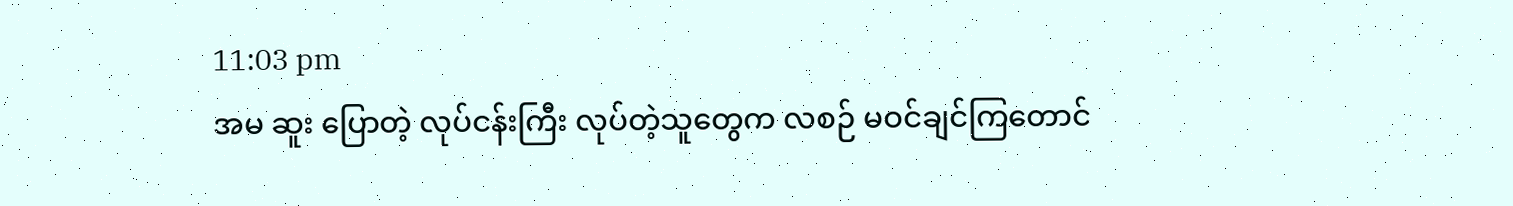11:03 pm
အမ ဆူး ပြောတဲ့ လုပ်ငန်းကြီး လုပ်တဲ့သူတွေက လစဉ် မဝင်ချင်ကြတောင်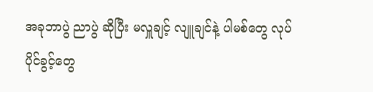အခုဘာပွဲ ညာပွဲ ဆိုပြီး မလှူချင့် လျူချင်နဲ့ ပါမစ်တွေ လုပ်ပိုင်ခွင့်တွေ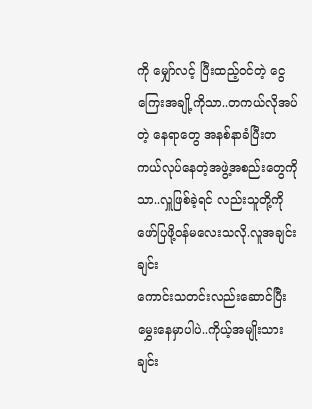ကို မျှော်လင့် ပြီးထည့်ဝင်တဲ့ ငွေကြေးအချို့ကိုသာ..တကယ်လိုအပ်တဲ့ နေရာတွေ အနစ်နာခံပြီးတကယ်လုပ်နေတဲ့အဖွဲ့အစည်းတွေကိုသာ..လှူဖြစ်ခဲ့ရင် လည်းသူတို့ကို ဖော်ပြဖို့ဝန်မလေးသလို.လူအချင်းချင်း
ကောင်းသတင်းလည်းဆောင်ပြီး မွှေးနေမှာပါပဲ..ကိုယ့်အမျိုးသားချင်း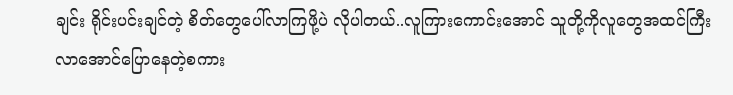ချင်း ရိုင်းပင်းချင်တဲ့ စိတ်တွေပေါ်လာကြဖို့ပဲ လိုပါတယ်..လူကြားကောင်းအောင် သူတို့ကိုလူတွေအထင်ကြီးလာအောင်ပြောနေတဲ့စကား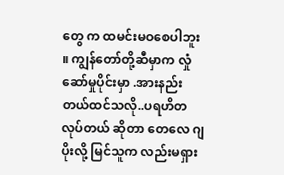တွေ က ထမင်းမဝစေပါဘူး ။ ကျွန်တော်တို့ဆီမှာက လှုံဆော်မှုပိုင်းမှာ .အားနည်းတယ်ထင်သလို..ပရဟိတလုပ်တယ် ဆိုတာ တေလေ ဂျပိုးလို့ မြင်သူက လည်းမရှား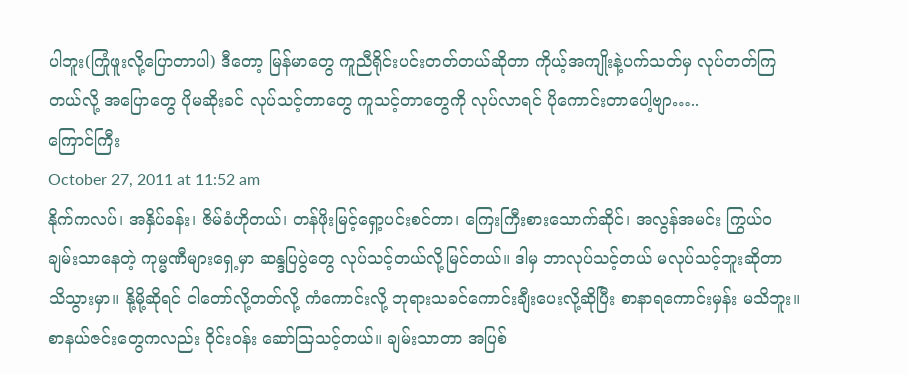ပါဘူး(ကြုံဖူးလို့ပြောတာပါ) ဒီတော့ မြန်မာတွေ ကူညီရိုင်းပင်းတတ်တယ်ဆိုတာ ကိုယ့်အကျိုးနဲ့ပက်သတ်မှ လုပ်တတ်ကြတယ်လို့ အပြောတွေ ပိုမဆိုးခင် လုပ်သင့်တာတွေ ကူသင့်တာတွေကို လုပ်လာရင် ပိုကောင်းတာပေါ့ဗျာ…..
ကြောင်ကြီး
October 27, 2011 at 11:52 am
နိုက်ကလပ်၊ အနှိပ်ခန်း၊ ဇိမ်ခံဟိုတယ်၊ တန်ဖိုးမြင့်ရှော့ပင်းစင်တာ၊ ကြေးကြီးစားသောက်ဆိုင်၊ အလွန်အမင်း ကြွယ်ဝချမ်းသာနေတဲ့ ကုမ္မဏီများရှေ့မှာ ဆန္ဒပြပွဲတွေ လုပ်သင့်တယ်လို့မြင်တယ်။ ဒါမှ ဘာလုပ်သင့်တယ် မလုပ်သင့်ဘူးဆိုတာ သိသွားမှာ။ နို့မို့ဆိုရင် ငါတော်လို့တတ်လို့ ကံကောင်းလို့ ဘုရားသခင်ကောင်းချီးပေးလို့ဆိုပြီး စာနာရကောင်းမှန်း မသိဘူး။ စာနယ်ဇင်းတွေကလည်း ဝိုင်းဝန်း ဆော်ဩသင့်တယ်။ ချမ်းသာတာ အပြစ်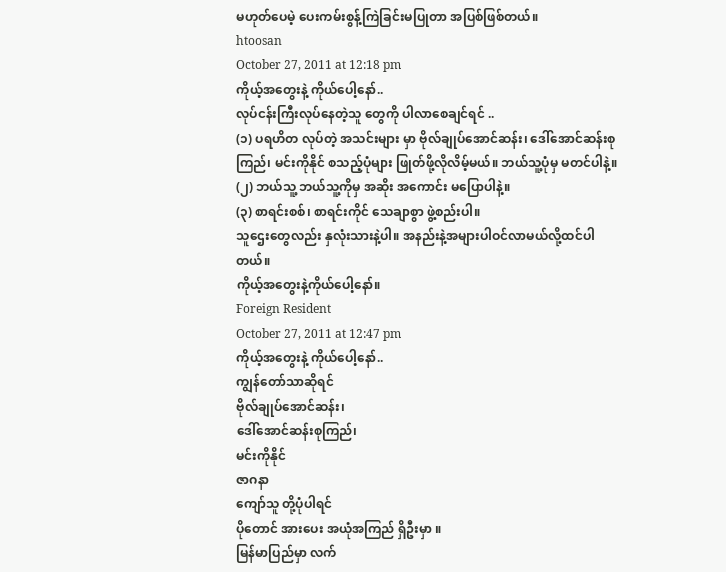မဟုတ်ပေမဲ့ ပေးကမ်းစွန့်ကြဲခြင်းမပြုတာ အပြစ်ဖြစ်တယ်။
htoosan
October 27, 2011 at 12:18 pm
ကိုယ့်အတွေးနဲ့ ကိုယ်ပေါ့နော်..
လုပ်ငန်းကြီးလုပ်နေတဲ့သူ တွေကို ပါလာစေချင်ရင် ..
(၁) ပရဟိတ လုပ်တဲ့ အသင်းများ မှာ ဗိုလ်ချုပ်အောင်ဆန်း၊ ဒေါ်အောင်ဆန်းစုကြည်၊ မင်းကိုနိုင် စသည့်ပုံများ ဖြုတ်ဖို့လိုလိမ့်မယ်။ ဘယ်သူ့ပုံမှ မတင်ပါနဲ့။
(၂) ဘယ်သူ့ ဘယ်သူ့ကိုမှ အဆိုး အကောင်း မပြောပါနဲ့။
(၃) စာရင်းစစ်၊ စာရင်းကိုင် သေချာစွာ ဖွဲ့စည်းပါ။
သူဌေးတွေလည်း နှလုံးသားနဲ့ပါ။ အနည်းနဲ့အများပါဝင်လာမယ်လို့ထင်ပါတယ်။
ကိုယ့်အတွေးနဲ့ကိုယ်ပေါ့နော်။
Foreign Resident
October 27, 2011 at 12:47 pm
ကိုယ့်အတွေးနဲ့ ကိုယ်ပေါ့နော်..
ကျွန်တော်သာဆိုရင်
ဗိုလ်ချုပ်အောင်ဆန်း၊
ဒေါ်အောင်ဆန်းစုကြည်၊
မင်းကိုနိုင်
ဇာဂနာ
ကျော်သူ တို့ပုံပါရင်
ပိုတောင် အားပေး အယုံအကြည် ရှိဦးမှာ ။
မြန်မာပြည်မှာ လက်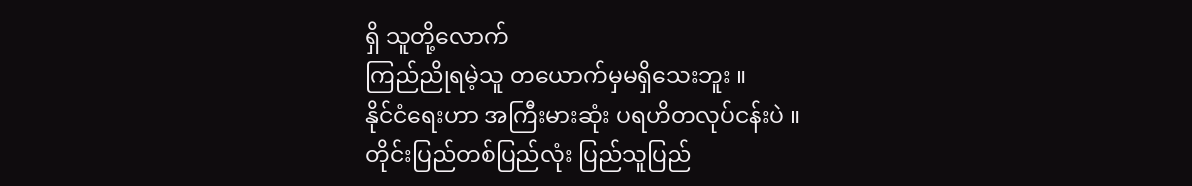ရှိ သူတို့လောက်
ကြည်ညိုရမဲ့သူ တယောက်မှမရှိသေးဘူး ။
နိုင်ငံရေးဟာ အကြီးမားဆုံး ပရဟိတလုပ်ငန်းပဲ ။
တိုင်းပြည်တစ်ပြည်လုံး ပြည်သူပြည်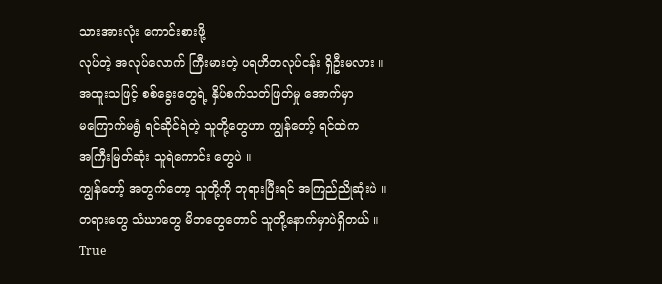သားအားလုံး ကောင်းစားဖို့
လုပ်တဲ့ အလုပ်လောက် ကြီးမားတဲ့ ပရဟိတလုပ်ငန်း ရှိဦးမလား ။
အထူးသဖြင့် စစ်ခွေးတွေရဲ့ နှိပ်စက်သတ်ဖြတ်မှု အောက်မှာ
မကြောက်မရွံ ရင်ဆိုင်ရဲတဲ့ သူတို့တွေဟာ ကျွန်တော့် ရင်ထဲက
အကြီးမြတ်ဆုံး သူရဲကောင်း တွေပဲ ။
ကျွန်တော့် အတွက်တော့ သူတို့ကို ဘုရားပြီးရင် အကြည်ညိုဆုံးပဲ ။
တရားတွေ သံဃာတွေ မိဘတွေတောင် သူတို့နောက်မှာပဲရှိတယ် ။
True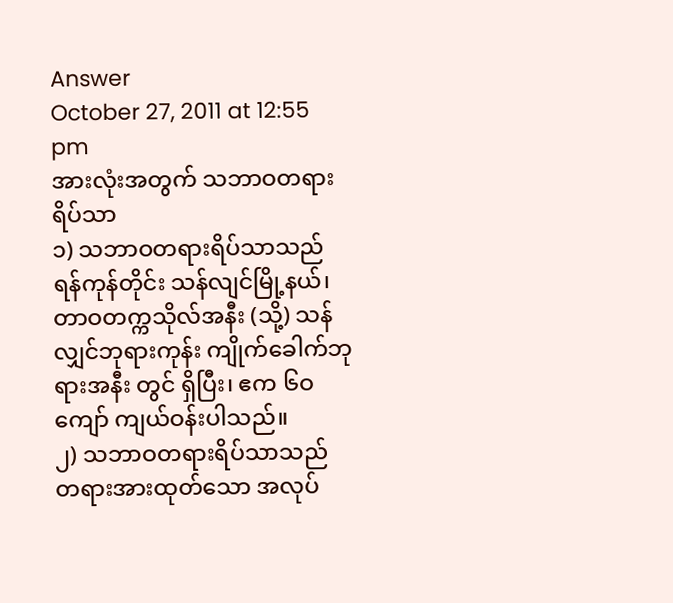Answer
October 27, 2011 at 12:55 pm
အားလုံးအတွက် သဘာဝတရားရိပ်သာ
၁) သဘာဝတရားရိပ်သာသည် ရန်ကုန်တိုင်း သန်လျင်မြို့နယ်၊ တာဝတက္ကသိုလ်အနီး (သို့) သန်လျှင်ဘုရားကုန်း ကျိုက်ခေါက်ဘုရားအနီး တွင် ရှိပြီး၊ ဧက ၆ဝ ကျော် ကျယ်ဝန်းပါသည်။
၂) သဘာဝတရားရိပ်သာသည် တရားအားထုတ်သော အလုပ်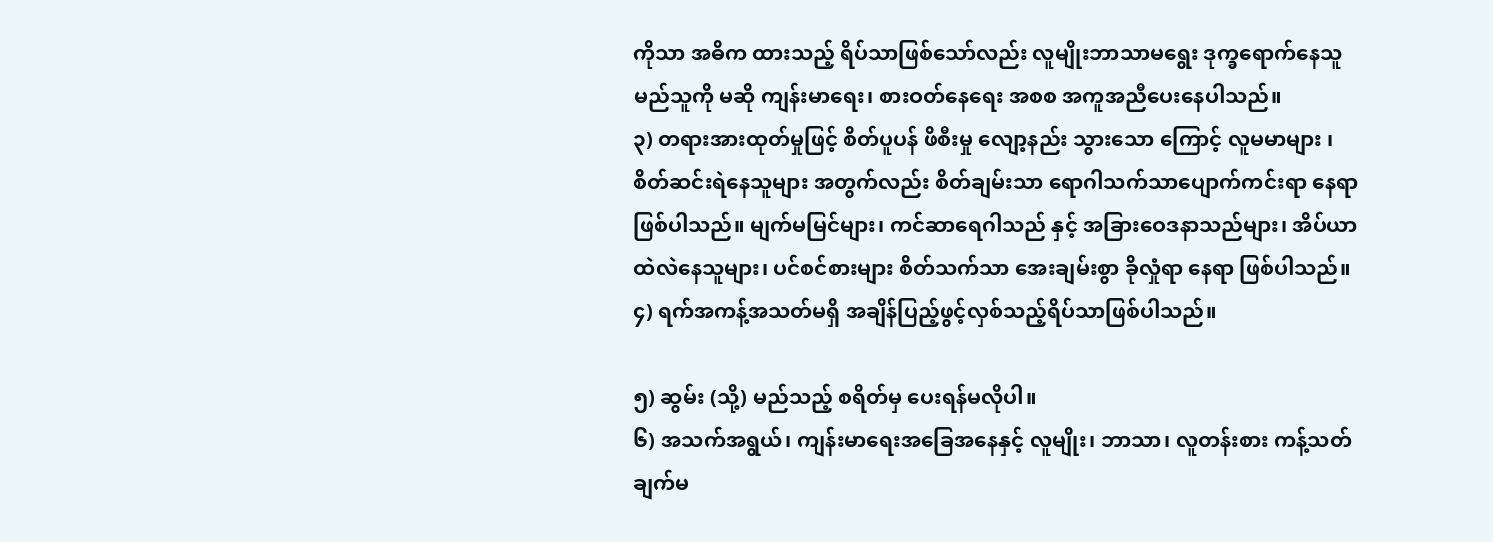ကိုသာ အဓိက ထားသည့် ရိပ်သာဖြစ်သော်လည်း လူမျိုးဘာသာမရွေး ဒုက္ခရောက်နေသူမည်သူကို မဆို ကျန်းမာရေး၊ စားဝတ်နေရေး အစစ အကူအညီပေးနေပါသည်။
၃) တရားအားထုတ်မှုဖြင့် စိတ်ပူပန် ဖိစီးမှု လျော့နည်း သွားသော ကြောင့် လူမမာများ ၊ စိတ်ဆင်းရဲနေသူများ အတွက်လည်း စိတ်ချမ်းသာ ရောဂါသက်သာပျောက်ကင်းရာ နေရာ ဖြစ်ပါသည်။ မျက်မမြင်များ၊ ကင်ဆာရေဂါသည် နှင့် အခြားဝေဒနာသည်များ၊ အိပ်ယာထဲလဲနေသူများ၊ ပင်စင်စားများ စိတ်သက်သာ အေးချမ်းစွာ ခိုလှုံရာ နေရာ ဖြစ်ပါသည်။
၄) ရက်အကန့်အသတ်မရှိ အချိန်ပြည့်ဖွင့်လှစ်သည့်ရိပ်သာဖြစ်ပါသည်။

၅) ဆွမ်း (သို့) မည်သည့် စရိတ်မှ ပေးရန်မလိုပါ။
၆) အသက်အရွယ်၊ ကျန်းမာရေးအခြေအနေနှင့် လူမျိုး၊ ဘာသာ၊ လူတန်းစား ကန့်သတ်ချက်မ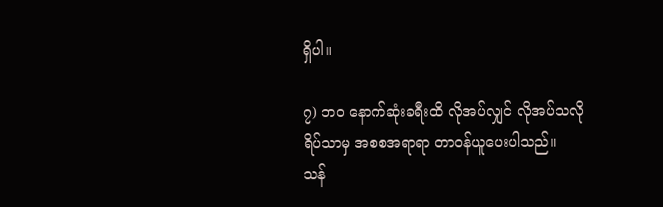ရှိပါ။

၇) ဘဝ နောက်ဆုံးခရီးထိ လိုအပ်လျှင် လိုအပ်သလို ရိပ်သာမှ အစစအရာရာ တာဝန်ယူပေးပါသည်။
သန်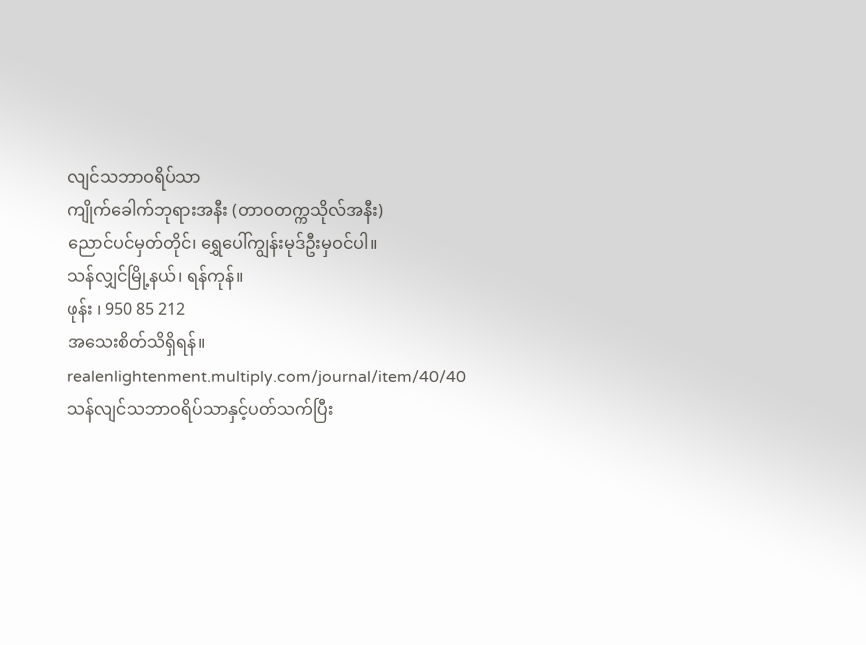လျင်သဘာဝရိပ်သာ
ကျိုက်ခေါက်ဘုရားအနီး (တာဝတက္ကသိုလ်အနီး)
ညောင်ပင်မှတ်တိုင်၊ ရွှေပေါ်ကျွန်းမုဒ်ဦးမှဝင်ပါ။
သန်လျှင်မြို့နယ်၊ ရန်ကုန်။
ဖုန်း ၊ 950 85 212
အသေးစိတ်သိရှိရန်။
realenlightenment.multiply.com/journal/item/40/40
သန်လျင်သဘာဝရိပ်သာနှင့်ပတ်သက်ပြီး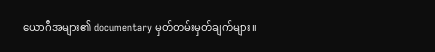ယောဂီအများ၏ documentary မှတ်တမ်းမှတ်ချက်များ။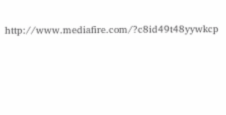http://www.mediafire.com/?c8id49t48yywkcp